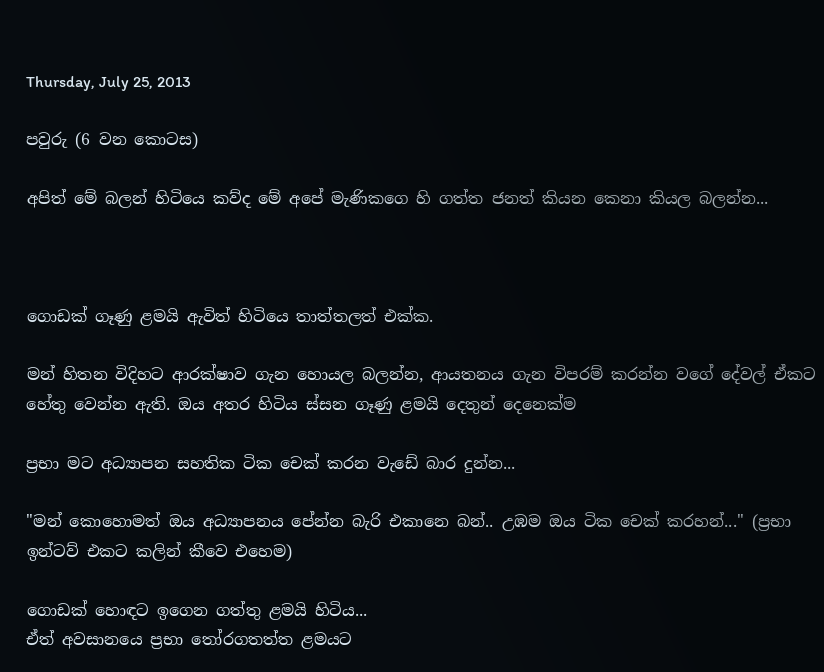Thursday, July 25, 2013

පවුරු (6 වන කොටස)

අපිත් මේ බලන් හිටියෙ කව්ද මේ අපේ මැණිකගෙ හි ගත්ත ජනත් කියන කෙනා කියල බලන්න...



ගොඩක් ගෑණු ළමයි ඇවිත් හිටියෙ තාත්තලත් එක්ක.

මන් හිතන විදිහට ආරක්ෂාව ගැන හොයල බලන්න, ආයතනය ගැන විපරම් කරන්න වගේ දේවල් ඒකට හේතු වෙන්න ඇති. ඔය අතර හිටිය ස්සන ගෑණු ළමයි දෙතුන් දෙනෙක්ම

ප්‍රභා මට අධ්‍යාපන සහතික ටික චෙක් කරන වැඩේ බාර දුන්න...

"මන් කොහොමත් ඔය අධ්‍යාපනය පේන්න බැරි එකානෙ බන්.. උඹම ඔය ටික චෙක් කරහන්..." (ප්‍රභා ඉන්ටව් එකට කලින් කීවෙ එහෙම)

ගොඩක් හොඳට ඉගෙන ගත්තු ළමයි හිටිය...
ඒත් අවසානයෙ ප්‍රභා තෝරගතත්ත ළමයට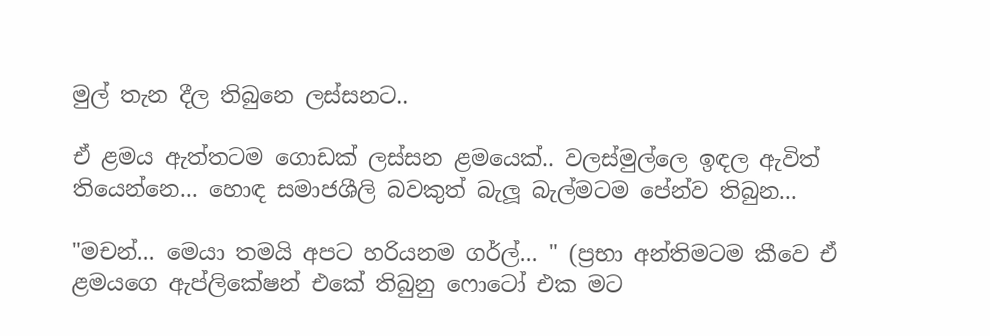මුල් තැන දීල තිබුනෙ ලස්සනට..

ඒ ළමය ඇත්තටම ගොඩක් ලස්සන ළමයෙක්.. වලස්මුල්ලෙ ඉඳල ඇවිත් තියෙන්නෙ... හොඳ සමාජශීලි බවකුත් බැලූ බැල්මටම පේන්ව තිබුන...

"මචන්... මෙයා තමයි අපට හරියනම ගර්ල්... " (ප්‍රභා අන්තිමටම කීවෙ ඒ ළමයගෙ ඇප්ලිකේෂන් එකේ තිබුනු ෆොටෝ එක මට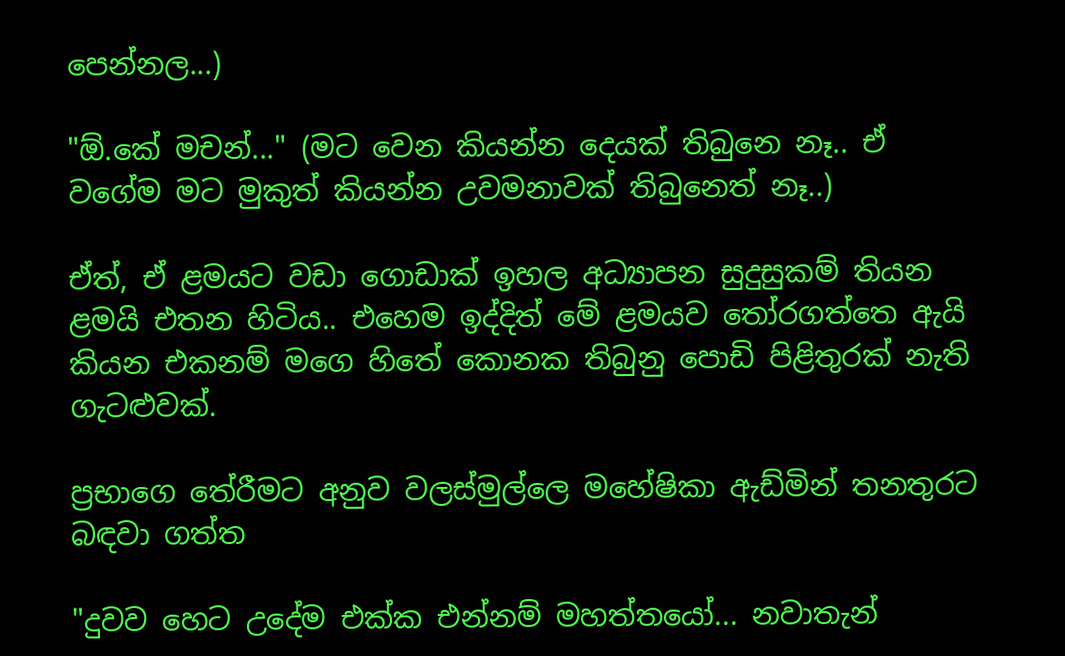පෙන්නල...)

"ඕ.කේ මචන්..." (මට වෙන කියන්න දෙයක් තිබුනෙ නෑ.. ඒ වගේම මට මුකුත් කියන්න උවමනාවක් තිබුනෙත් නෑ..)

ඒත්, ඒ ළමයට වඩා ගොඩාක් ඉහල අධ්‍යාපන සුදුසුකම් තියන ළමයි එතන හිටිය.. එහෙම ඉද්දිත් මේ ළමයව තෝරගත්තෙ ඇයි කියන එකනම් මගෙ හිතේ කොනක තිබුනු පොඩි පිළිතුරක් නැති ගැටළුවක්.

ප්‍රභාගෙ තේරීමට අනුව වලස්මුල්ලෙ මහේෂිකා ඇඩ්මින් තනතුරට බඳවා ගත්ත

"දුවව හෙට උදේම එක්ක එන්නම් මහත්තයෝ... නවාතැන්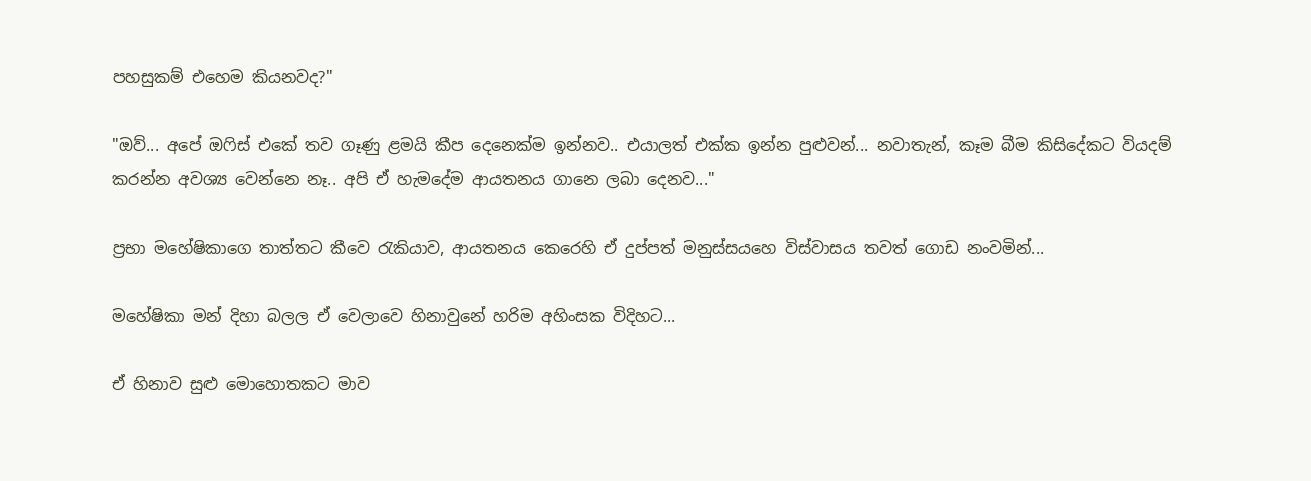පහසුකම් එහෙම කියනවද?"

"ඔව්... අපේ ඔෆිස් එකේ තව ගෑණු ළමයි කීප දෙනෙක්ම ඉන්නව.. එයාලත් එක්ක ඉන්න පුළුවන්... නවාතැන්, කෑම බීම කිසිදේකට‍ වියදම් කරන්න අවශ්‍ය වෙන්නෙ නෑ.. අපි ඒ හැමදේම ආයතනය ගානෙ ලබා දෙනව..."

ප්‍රභා මහේෂිකාගෙ තාත්තට කීවෙ රැකියාව, ආයතනය කෙරෙහි ඒ දුප්පත් මනුස්සයහෙ විස්වාසය තවත් ගොඩ නංවමින්...

මහේෂිකා මන් දිහා බලල ඒ වෙලාවෙ හිනාවුනේ හරිම අහිංසක විදිහට...

ඒ හිනාව සුළු මොහොතකට මාව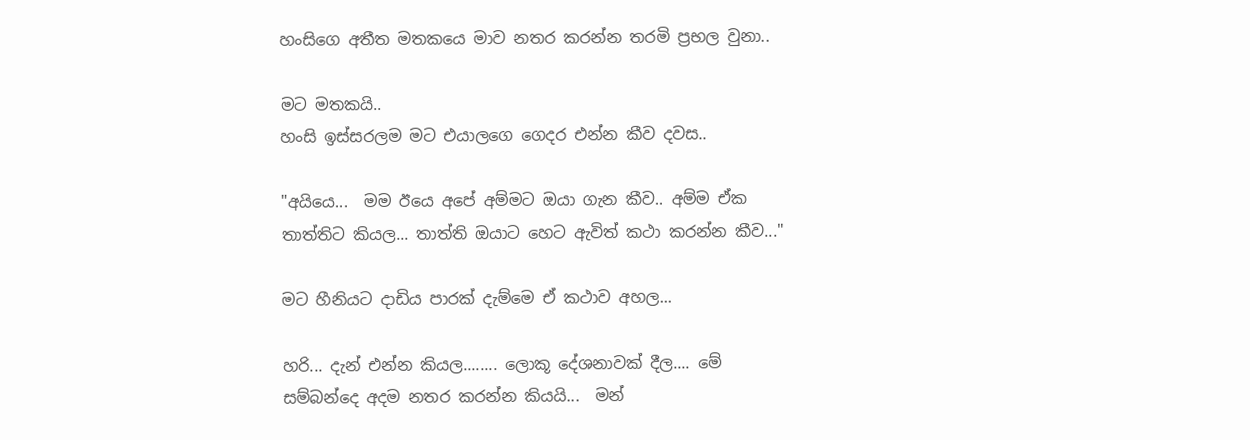හංසිගෙ අතීත මතකයෙ මාව නතර කරන්න තරමි ප්‍රභල වුනා..

මට මතකයි..
හංසි ඉස්සරලම මට එයාලගෙ ගෙදර එන්න කීව දවස..

"අයියෙ...  මම ඊයෙ අපේ අම්මට ඔයා ගැන කීව.. අම්ම ඒක තාත්තිට කියල... තාත්ති ඔයාට හෙට ඇවිත් කථා කරන්න කීව..."

මට හීනියට දාඩිය පාරක් දැම්මෙ ඒ කථාව අහල...

හරි... දැන් එන්න කියල........ ලොකූ දේශනාවක් දීල.... මේ සම්බන්දෙ අදම නතර කරන්න කියයි...  මන්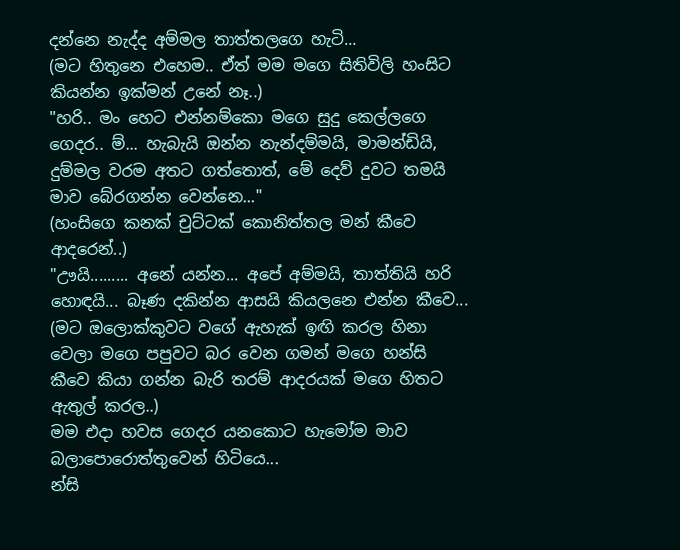දන්නෙ නැද්ද අම්මල තාත්තලගෙ හැටි...
(මට හිතුනෙ එහෙම.. ඒත් මම මගෙ සිතිවිලි හංසිට කියන්න ඉක්මන් උනේ නෑ..)
"හරි.. මං හෙට එන්නම්කො මගෙ සුදු කෙල්ලගෙ ගෙදර.. ම්... හැබැයි ඔන්න නැන්දම්මයි, මාමන්ඩියි, දුම්මල වරම අතට ගත්තොත්, මේ දෙව් දුවට තමයි මාව බේරගන්න වෙන්නෙ..."
(හංසිගෙ කනක් චුට්ටක් කොනිත්තල මන් කීවෙ ආදරෙන්..)
"ඌයි......... අනේ යන්න... අපේ අම්මයි, තාත්තියි හරි හොඳයි... බෑණ දකින්න ආසයි කියලනෙ එන්න කීවෙ...
(මට ඔලොක්කුවට වගේ ඇහැක් ඉඟි කරල හිනා වෙලා මගෙ පපුවට බර වෙන ගමන් මගෙ හන්සි කීවෙ කියා ගන්න බැරි තරම් ආදරයක් මගෙ හිතට ඇතුල් කරල..)
මම එදා හවස ගෙදර යනකොට හැමෝම මාව බලාපොරොත්තුවෙන් හිටියෙ...
න්සි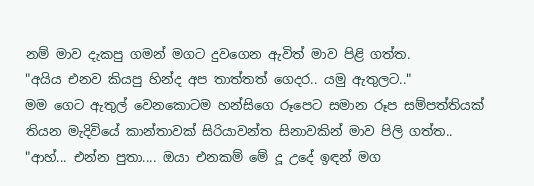නම් මාව දැකපු ගමන් මගට දුවගෙන ඇවිත් මාව පිළි ගත්ත.
"අයිය එනව කියපු හින්ද අප තාත්තත් ගෙදර.. යමු ඇතුලට.."
මම ගෙට ඇතුල් වෙනකොටම හන්සිගෙ රූපෙට සමාන රූප සම්පත්තියක් තියන මැදිවියේ කාන්තාවක් සිරියාවන්ත සිනාවකින් මාව පිලි ගත්ත..
"ආහ්... එන්න පුතා.... ඔයා එනකම් මේ දූ උදේ ඉඳන් මග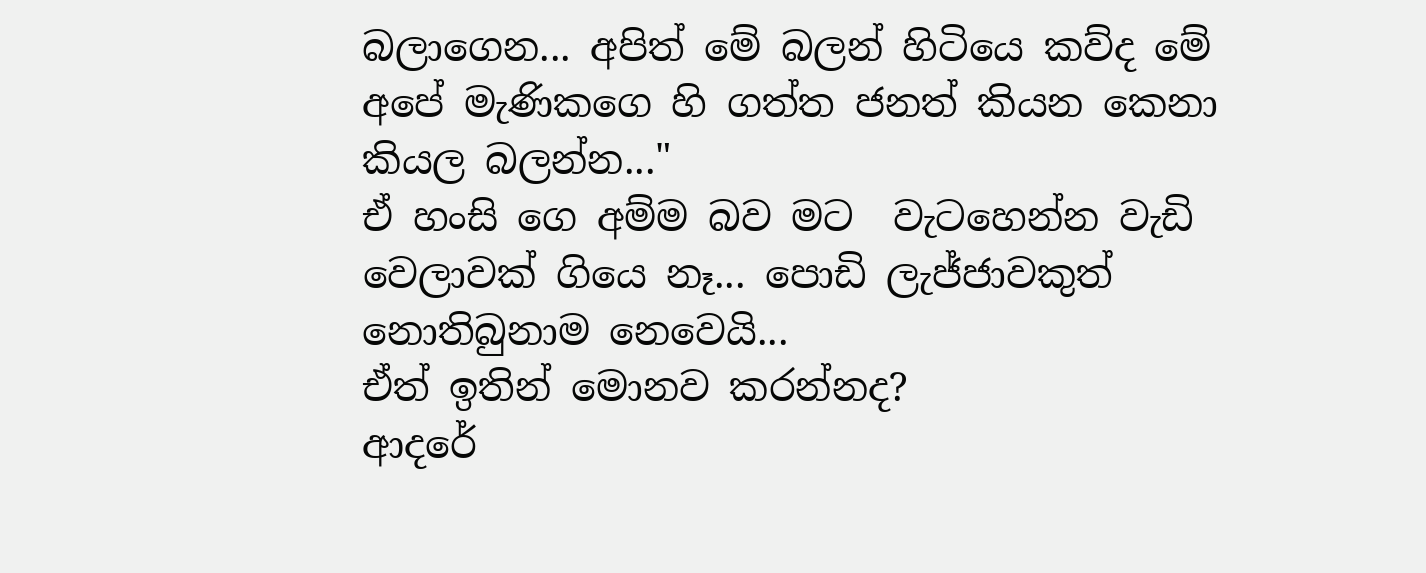බලාගෙන... අපිත් මේ බලන් හිටියෙ කව්ද මේ අපේ මැණිකගෙ හි ගත්ත ජනත් කියන කෙනා කියල බලන්න..."
ඒ හංසි ගෙ අම්ම බව මට  වැටහෙන්න වැඩි වෙලාවක් ගියෙ නෑ... පොඩි ලැජ්ජාවකුත් නොතිබුනාම නෙවෙයි...
ඒත් ඉතින් මොනව කරන්නද?
ආදරේ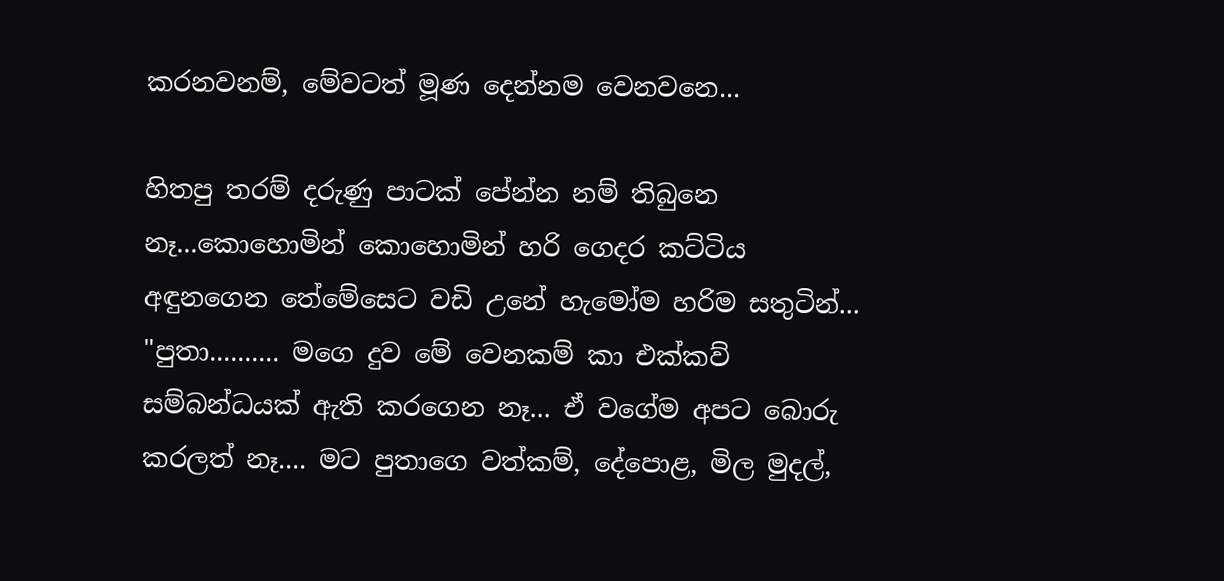කරනවනම්, මේවටත් මූණ දෙන්නම වෙනවනෙ...

හිතපු තරම් දරුණු පාටක් පේන්න නම් තිබුනෙ නෑ...කොහොමින් කොහොමින් හරි ගෙදර කට්ටිය අඳුනගෙන තේමේසෙට වඩි උනේ හැමෝම හරිම සතුටින්...
"පුතා.......... මගෙ දුව මේ වෙනකම් කා එක්කව් සම්බන්ධයක් ඇති කරගෙන නෑ... ඒ වගේම අපට බොරු කරලත් නෑ.... මට පුතාගෙ වත්කම්, දේපොළ, මිල මුදල්,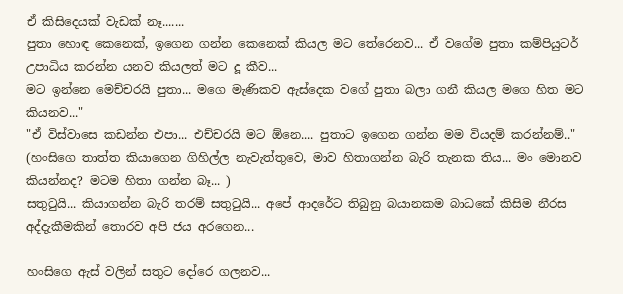ඒ කිසිදෙයක් වැඩක් නෑ.......
පුතා හොඳ කෙනෙක්, ඉගෙන ගන්න කෙනෙක් කියල මට තේරෙනව... ඒ වගේම පුතා කම්පියුටර් උපාධිය කරන්න යනව කියලත් මට දූ කීව...
මට ඉන්නෙ මෙච්චරයි පුතා... මගෙ මැණිකව ඇස්දෙක වගේ පුතා බලා ගනී කියල මගෙ හිත මට කියනව..."
"ඒ විස්වාසෙ කඩන්න එපා... එච්චරයි මට ඕනෙ.... පුතාට ඉගෙන ගන්න මම වියදම් කරන්නම්.."
(හංසිගෙ තාත්ත කියාගෙන ගිහිල්ල නැවැත්තුවෙ, මාව හිතාගන්න බැරි තැනක තිය... මං මොනව කියන්නද? මටම හිතා ගන්න බෑ... )
සතුටුයි... කියාගන්න බැරි තරම් සතුටුයි... අපේ ආදරේට තිබුනු බයානකම බාධකේ කිසිම නීරස අද්දැකීමකින් තොරව අපි ජය අරගෙන...

හංසිගෙ ඇස් වලින් සතුට දෝරෙ ගලනව...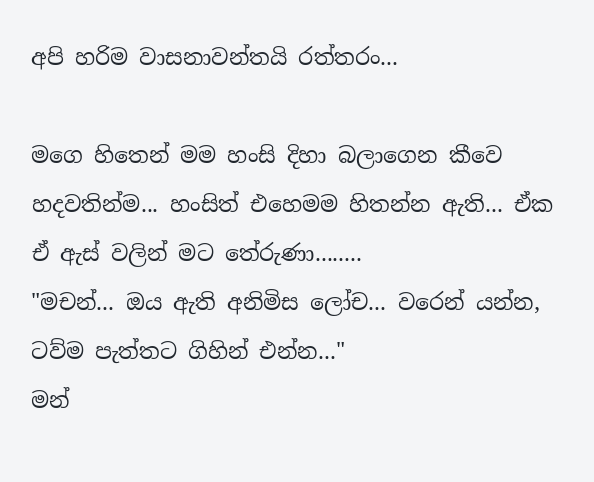අපි හරිම වා‍සනාවන්තයි රත්තරං...

මගෙ හිතෙන් මම හංසි දිහා බලාගෙන කීවෙ හදවතින්ම... හංසිත් එහෙමම හිතන්න ඇති... ඒක ඒ ඇස් වලින් මට තේරුණා........
"මචන්... ඔය ඇති අනිමිස ලෝච... වරෙන් යන්න, ටව්ම පැත්තට ගිහින් එන්න..."
මන්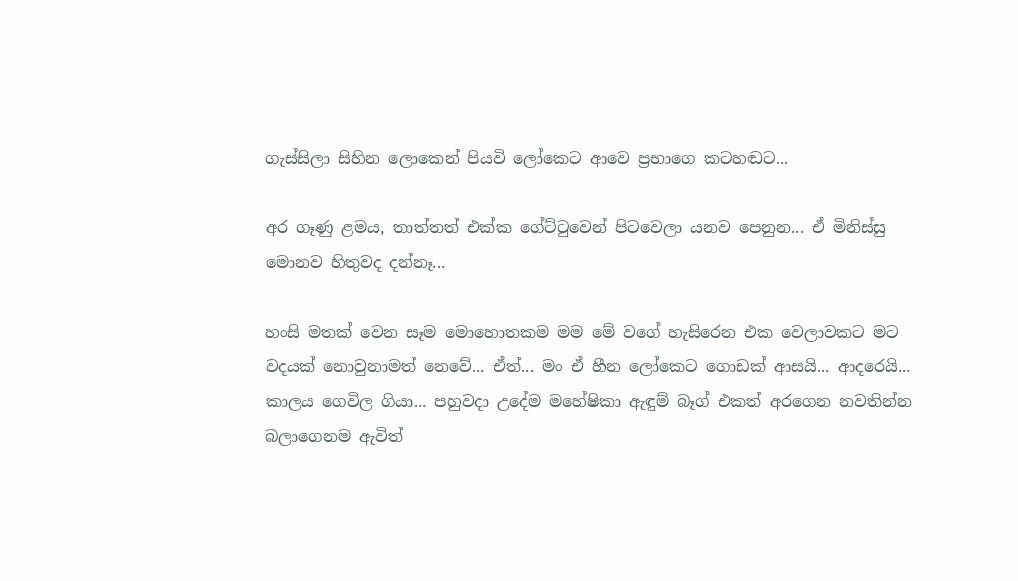ගැස්සිලා සිහින ලොකෙන් පියවි ලෝකෙට ආවෙ ප්‍රභාගෙ කටහඬට...

අර ගෑණු ළමය, තාත්තත් එක්ක ගේට්ටුවෙන් පිටවෙලා යනව පෙනුන... ඒ මිනිස්සු මොනව හිතුවද දන්නෑ...

හංසි මතක් වෙන සෑම මොහොතකම මම මේ වගේ හැසිරෙන එක වෙලාවකට මට වදයක් නොවුනාමත් නෙවේ... ඒත්... මං ඒ හීන ලෝකෙට ගොඩක් ආසයි... ආදරෙයි...
කාලය ගෙවිල ගියා... පහුවදා උදේම මහේෂිකා ඇඳුම් බෑග් එකත් අරගෙන නවතින්න බලාගෙනම ඇවිත්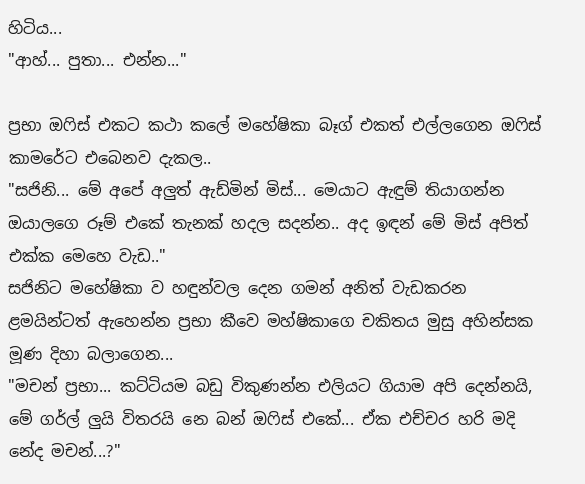හිටිය...
"ආහ්... පුතා... එන්න..."

ප්‍රභා ඔෆිස් එකට කථා කලේ මහේෂිකා බෑග් එකත් එල්ලගෙන ඔෆිස් කාමරේට එබෙනව දැකල..
"සජිනි... මේ අපේ අලුත් ඇඩ්මින් මිස්... මෙයාට ඇඳුම් තියාගන්න ඔයාලගෙ රූම් එකේ තැනක් හදල සදන්න.. අද ඉඳන් මේ මිස් අපිත් එක්ක මෙහෙ වැඩ.."
සජිනිට මහේෂිකා ව හඳුන්වල දෙන ගමන් අනිත් වැඩකරන ළමයින්ටත් ඇහෙන්න ප්‍රභා කීවෙ මහ්ෂිකාගෙ චකිතය මුසු අහින්සක මූණ දිහා බලාගෙන...
"මචන් ප්‍රභා... කට්ටියම ‍බඩු විකුණන්න එලියට ගියාම අපි දෙන්නයි, මේ ගර්ල් ලුයි විතරයි නෙ බන් ඔෆිස් එකේ... ඒ‍ක එච්චර හරි මදි නේද මචන්...?"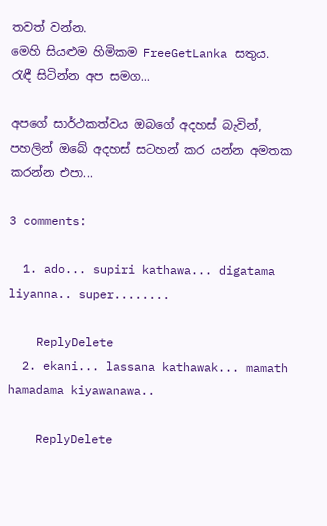තවත් වන්න.
මෙහි සියළුම හිමිකම FreeGetLanka සතුය.
රැඳී සිටින්න අප සමග...

අපගේ සාර්ථකත්වය ඔබගේ අදහස් බැවින්, පහලින් ඔබේ අදහස් සටහන් කර යන්න අමතක කරන්න එපා...

3 comments:

  1. ado... supiri kathawa... digatama liyanna.. super........

    ReplyDelete
  2. ekani... lassana kathawak... mamath hamadama kiyawanawa..

    ReplyDelete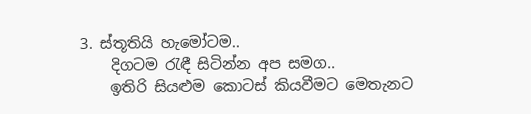3. ස්තූතියි හැමෝටම..
    දිගටම රැඳී සිටින්න අප සමග..
    ඉතිරි සියළුම කොටස් කියවීමට මෙතැනට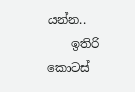යන්න..
    ඉතිරි කොටස්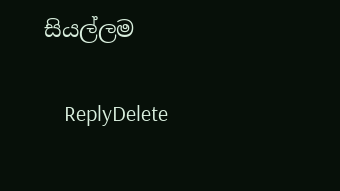සියල්ලම

    ReplyDelete